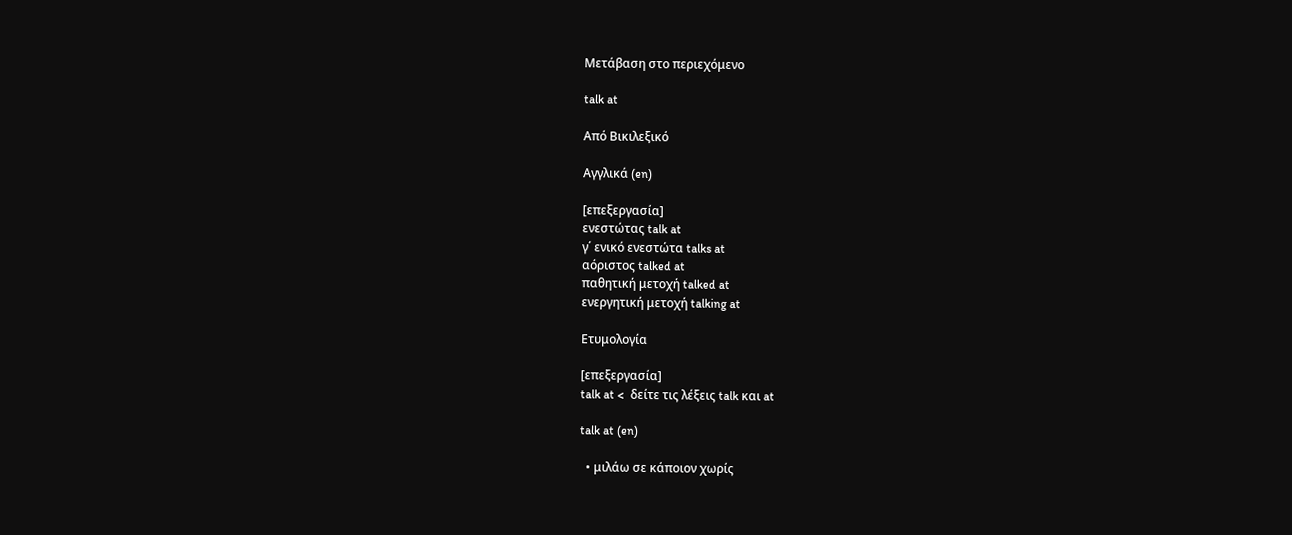Μετάβαση στο περιεχόμενο

talk at

Από Βικιλεξικό

Αγγλικά (en)

[επεξεργασία]
ενεστώτας talk at
γ΄ ενικό ενεστώτα talks at
αόριστος talked at
παθητική μετοχή talked at
ενεργητική μετοχή talking at

Ετυμολογία

[επεξεργασία]
talk at <  δείτε τις λέξεις talk και at

talk at (en)

  • μιλάω σε κάποιον χωρίς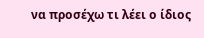να προσέχω τι λέει ο ίδιος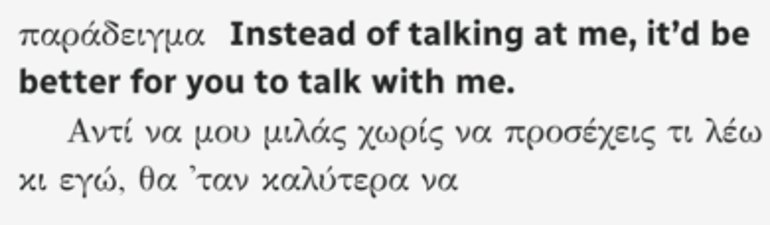παράδειγμα  Instead of talking at me, it’d be better for you to talk with me.
    Αντί να μου μιλάς χωρίς να προσέχεις τι λέω κι εγώ, θα 'ταν καλύτερα να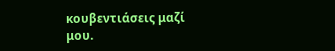κουβεντιάσεις μαζί μου.